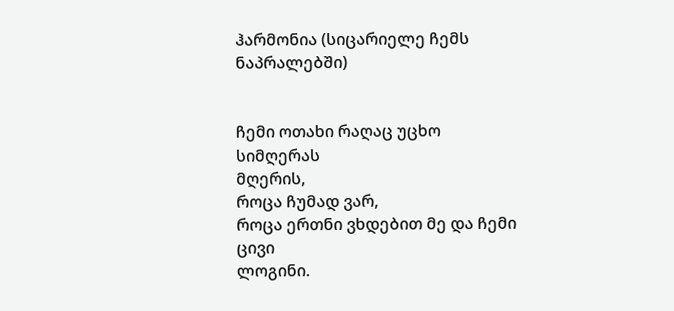ჰარმონია (სიცარიელე ჩემს ნაპრალებში)


ჩემი ოთახი რაღაც უცხო სიმღერას
მღერის,
როცა ჩუმად ვარ,
როცა ერთნი ვხდებით მე და ჩემი ცივი
ლოგინი.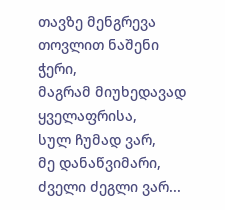თავზე მენგრევა თოვლით ნაშენი ჭერი,
მაგრამ მიუხედავად ყველაფრისა,
სულ ჩუმად ვარ,
მე დანაწვიმარი, ძველი ძეგლი ვარ...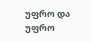უფრო და უფრო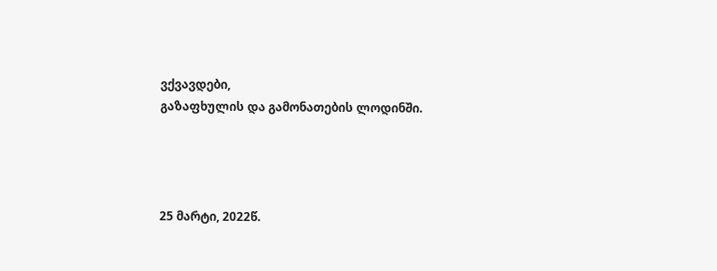ვქვავდები,
გაზაფხულის და გამონათების ლოდინში.




25 მარტი, 2022წ.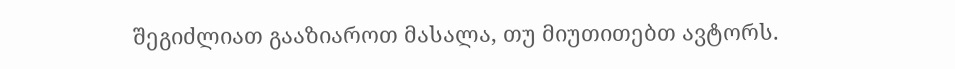შეგიძლიათ გააზიაროთ მასალა, თუ მიუთითებთ ავტორს.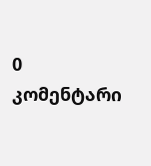0 კომენტარი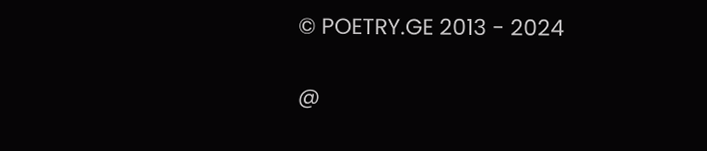© POETRY.GE 2013 - 2024

@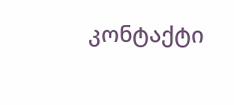კონტაქტი